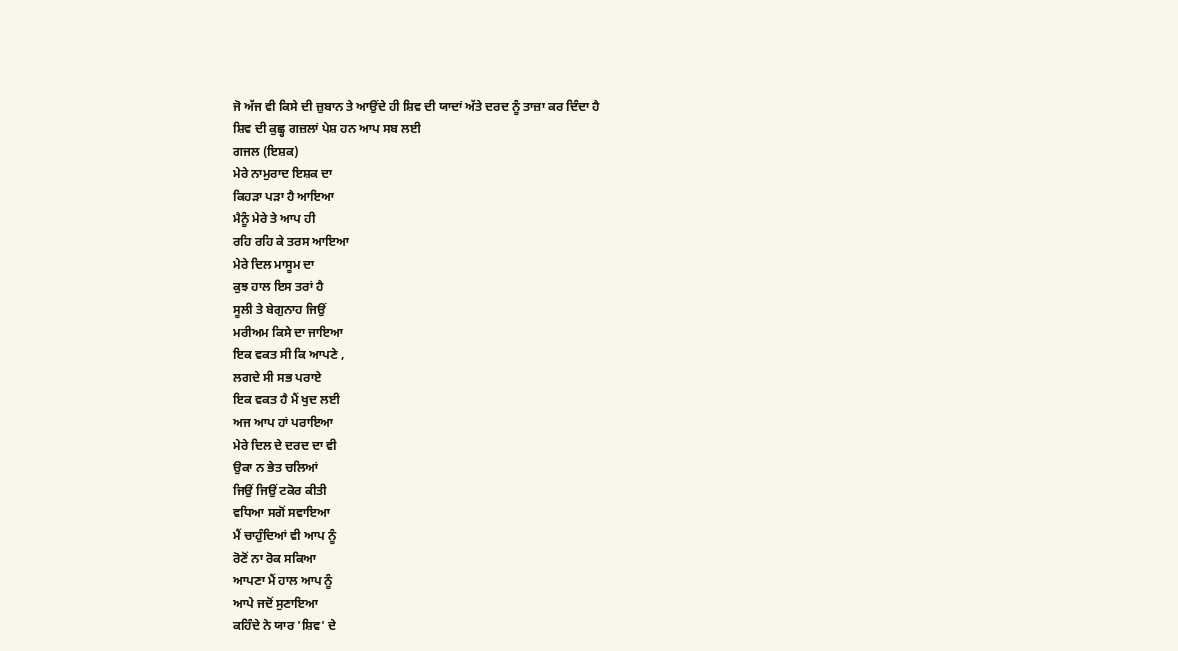ਜੋ ਅੱਜ ਵੀ ਕਿਸੇ ਦੀ ਜ਼ੁਬਾਨ ਤੇ ਆਉਂਦੇ ਹੀ ਸ਼ਿਵ ਦੀ ਯਾਦਾਂ ਅੱਤੇ ਦਰਦ ਨੂੰ ਤਾਜ਼ਾ ਕਰ ਦਿੰਦਾ ਹੈ
ਸ਼ਿਵ ਦੀ ਕੁਛ੍ਹ ਗਜ਼ਲਾਂ ਪੇਸ਼ ਹਨ ਆਪ ਸਬ ਲਈ
ਗਜਲ (ਇਸ਼ਕ)
ਮੇਰੇ ਨਾਮੁਰਾਦ ਇਸ਼ਕ ਦਾ
ਕਿਹੜਾ ਪੜਾ ਹੈ ਆਇਆ
ਮੈਨੂੰ ਮੇਰੇ ਤੇ ਆਪ ਹੀ
ਰਹਿ ਰਹਿ ਕੇ ਤਰਸ ਆਇਆ
ਮੇਰੇ ਦਿਲ ਮਾਸੂਮ ਦਾ
ਕੁਝ ਹਾਲ ਇਸ ਤਰਾਂ ਹੈ
ਸੂਲੀ ਤੇ ਬੇਗੁਨਾਹ ਜਿਉਂ
ਮਰੀਅਮ ਕਿਸੇ ਦਾ ਜਾਇਆ
ਇਕ ਵਕਤ ਸੀ ਕਿ ਆਪਣੇ ,
ਲਗਦੇ ਸੀ ਸਭ ਪਰਾਏ
ਇਕ ਵਕਤ ਹੈ ਮੈਂ ਖੁਦ ਲਈ
ਅਜ ਆਪ ਹਾਂ ਪਰਾਇਆ
ਮੇਰੇ ਦਿਲ ਦੇ ਦਰਦ ਦਾ ਵੀ
ਉਕਾ ਨ ਭੇਤ ਚਲਿਆਂ
ਜਿਉਂ ਜਿਉਂ ਟਕੋਰ ਕੀਤੀ
ਵਧਿਆ ਸਗੋਂ ਸਵਾਇਆ
ਮੈਂ ਚਾਹੁੰਦਿਆਂ ਵੀ ਆਪ ਨੂੰ
ਰੋਣੋਂ ਨਾ ਰੋਕ ਸਕਿਆ
ਆਪਣਾ ਮੈਂ ਹਾਲ ਆਪ ਨੂੰ
ਆਪੇ ਜਦੋਂ ਸੁਣਾਇਆ
ਕਹਿੰਦੇ ਨੇ ਯਾਰ 'ਸ਼ਿਵ' ਦੇ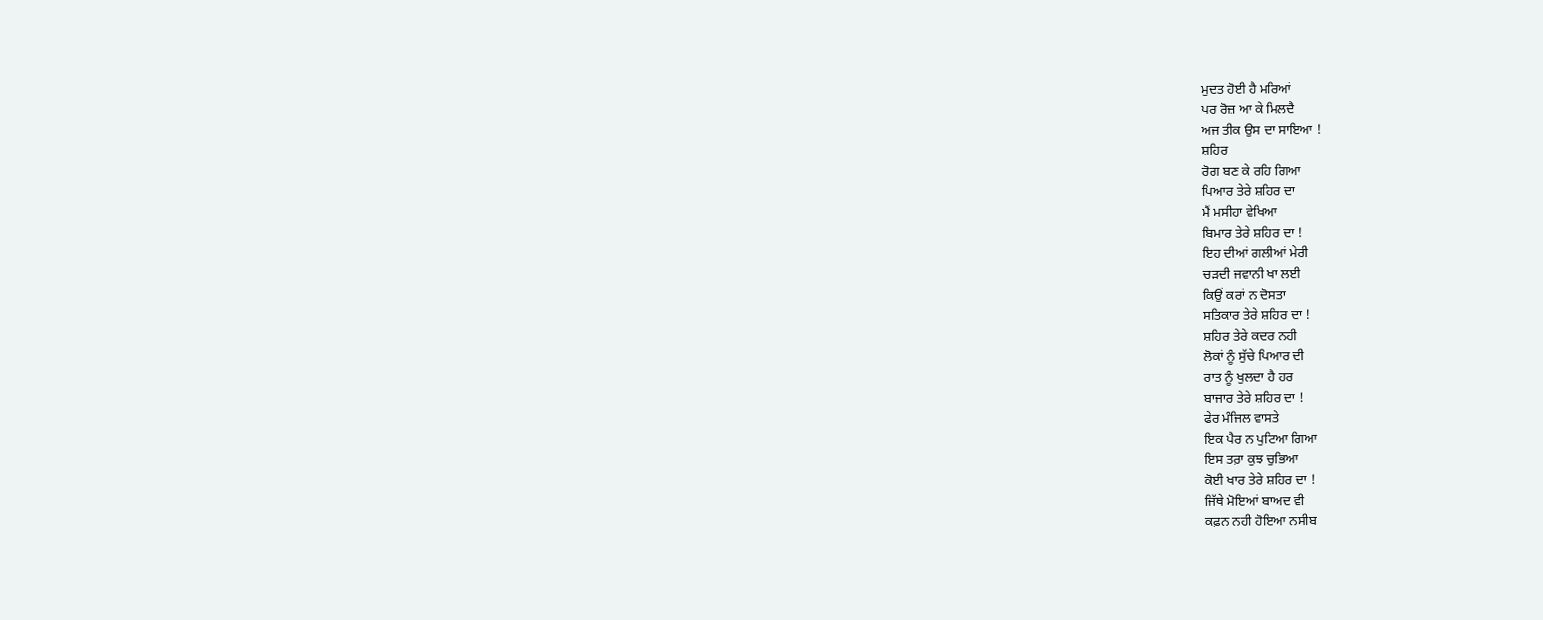ਮੁਦਤ ਹੋਈ ਹੈ ਮਰਿਆਂ
ਪਰ ਰੋਜ਼ ਆ ਕੇ ਮਿਲਦੈ
ਅਜ ਤੀਕ ਉਸ ਦਾ ਸਾਇਆ !
ਸ਼ਹਿਰ
ਰੋਗ ਬਣ ਕੇ ਰਹਿ ਗਿਆ
ਪਿਆਰ ਤੇਰੇ ਸ਼ਹਿਰ ਦਾ
ਮੈਂ ਮਸੀਹਾ ਵੇਖਿਆ
ਬਿਮਾਰ ਤੇਰੇ ਸ਼ਹਿਰ ਦਾ !
ਇਹ ਦੀਆਂ ਗਲੀਆਂ ਮੇਰੀ
ਚੜਦੀ ਜਵਾਨੀ ਖਾ ਲਈ
ਕਿਉਂ ਕਰਾਂ ਨ ਦੋਸਤਾ
ਸਤਿਕਾਰ ਤੇਰੇ ਸ਼ਹਿਰ ਦਾ !
ਸ਼ਹਿਰ ਤੇਰੇ ਕਦਰ ਨਹੀ
ਲੋਕਾਂ ਨੂੰ ਸੁੱਚੇ ਪਿਆਰ ਦੀ
ਰਾਤ ਨੂੰ ਖੁਲਦਾ ਹੈ ਹਰ
ਬਾਜਾਰ ਤੇਰੇ ਸ਼ਹਿਰ ਦਾ !
ਫੇਰ ਮੰਜਿਲ ਵਾਸਤੇ
ਇਕ ਪੈਰ ਨ ਪੁਟਿਆ ਗਿਆ
ਇਸ ਤਰ਼ਾ ਕੁਝ ਚੁਭਿਆ
ਕੋਈ ਖਾਰ ਤੇਰੇ ਸ਼ਹਿਰ ਦਾ !
ਜਿੱਥੇ ਮੋਇਆਂ ਬਾਅਦ ਵੀ
ਕਫ਼ਨ ਨਹੀ ਹੋਇਆ ਨਸੀਬ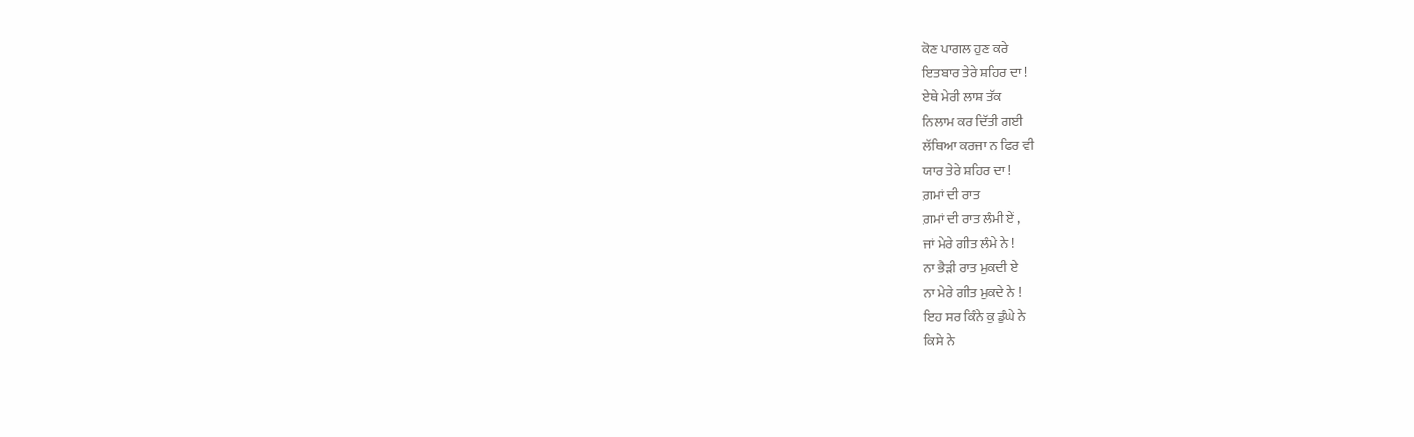ਕੋਣ ਪਾਗਲ ਹੁਣ ਕਰੇ
ਇਤਬਾਰ ਤੇਰੇ ਸ਼ਹਿਰ ਦਾ !
ਏਥੇ ਮੇਰੀ ਲਾਸ਼ ਤੱਕ
ਨਿਲਾਮ ਕਰ ਦਿੱਤੀ ਗਈ
ਲੱਥਿਆ ਕਰਜਾ ਨ ਫਿਰ ਵੀ
ਯਾਰ ਤੇਰੇ ਸ਼ਹਿਰ ਦਾ !
ਗ਼ਮਾਂ ਦੀ ਰਾਤ
ਗ਼ਮਾਂ ਦੀ ਰਾਤ ਲੰਮੀ ਏਂ ,
ਜਾਂ ਮੇਰੇ ਗੀਤ ਲੰਮੇ ਨੇ !
ਨਾ ਭੈੜੀ ਰਾਤ ਮੁਕਦੀ ਏ
ਨਾ ਮੇਰੇ ਗੀਤ ਮੁਕਦੇ ਨੇ !
ਇਹ ਸਰ ਕਿੰਨੇ ਕੁ ਡੁੰਘੇ ਨੇ
ਕਿਸੇ ਨੇ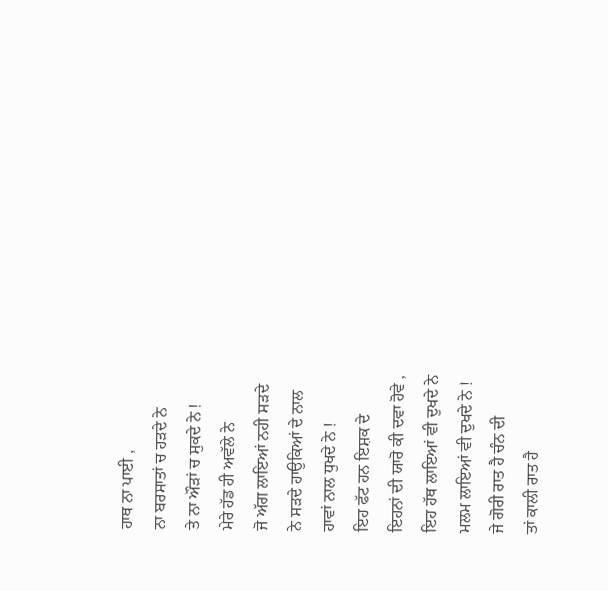ਹਾਥ ਨਾ ਪਾਈ ,
ਨਾ ਬਰਸਾਤਾਂ ਚ ਹੜਦੇ ਨੇ
ਤੇ ਨਾ ਔੜਾਂ ਚ ਸੁਕਦੇ ਨੇ !
ਮੇਰੇ ਹੱਡ ਹੀ ਅਵੱਲੇ ਨੇ
ਜੋ ਅੱਗ ਲਾਇਆਂ ਨਹੀ ਸੜਦੇ
ਨੇ ਸੜਦੇ ਹਾਉਕਿਆਂ ਦੇ ਨਾਲ
ਹਾਵਾਂ ਨਾਲ ਧੁਖਦੇ ਨੇ !
ਇਹ ਫੱਟ ਹਨ ਇਸ਼ਕ ਦੇ
ਇਹਨਾਂ ਦੀ ਯਾਰੋ ਕੀ ਦਵਾ ਹੋਵੇ ,
ਇਹ ਹੱਥ ਲਾਇਆਂ ਵੀ ਦੁਖਦੇ ਨੇ
ਮਲਮ ਲਾਇਆਂ ਵੀ ਦੁਖਦੇ ਨੇ !
ਜੇ ਗੋਰੀ ਰਾਤ ਹੈ ਚੰਨ ਦੀ
ਤਾਂ ਕਾਲੀ ਰਾਤ ਹੈ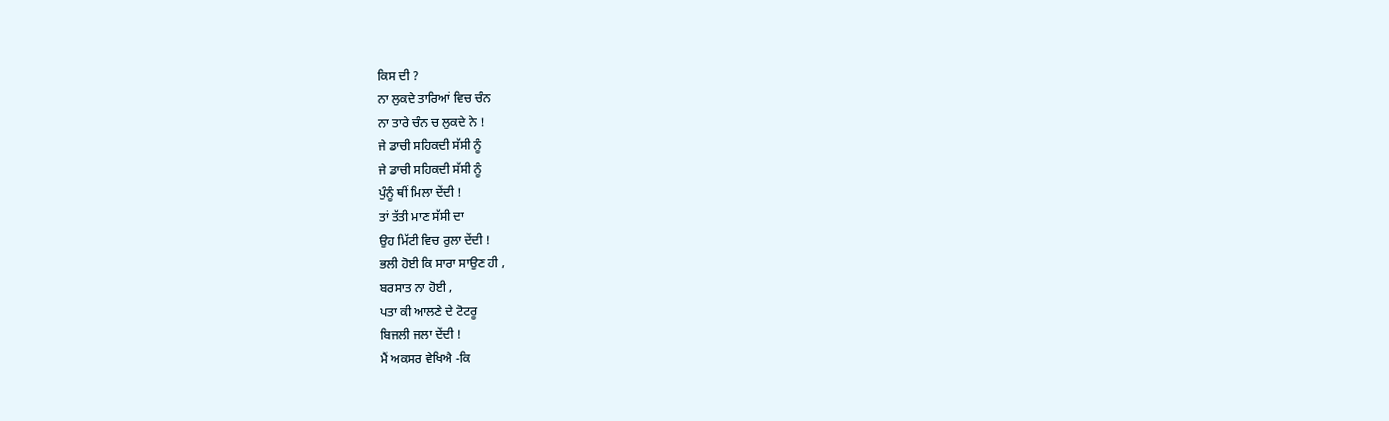ਕਿਸ ਦੀ ?
ਨਾ ਲੁਕਦੇ ਤਾਰਿਆਂ ਵਿਚ ਚੰਨ
ਨਾ ਤਾਰੇ ਚੰਨ ਚ ਲੁਕਦੇ ਨੇ !
ਜੇ ਡਾਚੀ ਸਹਿਕਦੀ ਸੱਸੀ ਨੂੰ
ਜੇ ਡਾਚੀ ਸਹਿਕਦੀ ਸੱਸੀ ਨੂੰ
ਪੁੰਨੂੰ ਥੀਂ ਮਿਲਾ ਦੇਂਦੀ !
ਤਾਂ ਤੱਤੀ ਮਾਣ ਸੱਸੀ ਦਾ
ਉਹ ਮਿੱਟੀ ਵਿਚ ਰੁਲਾ ਦੇਂਦੀ !
ਭਲੀ ਹੋਈ ਕਿ ਸਾਰਾ ਸਾਉਣ ਹੀ ,
ਬਰਸਾਤ ਨਾ ਹੋਈ ,
ਪਤਾ ਕੀ ਆਲਣੇ ਦੇ ਟੋਟਰੂ
ਬਿਜਲੀ ਜਲਾ ਦੇਂਦੀ !
ਮੈਂ ਅਕਸਰ ਵੇਖਿਐ -ਕਿ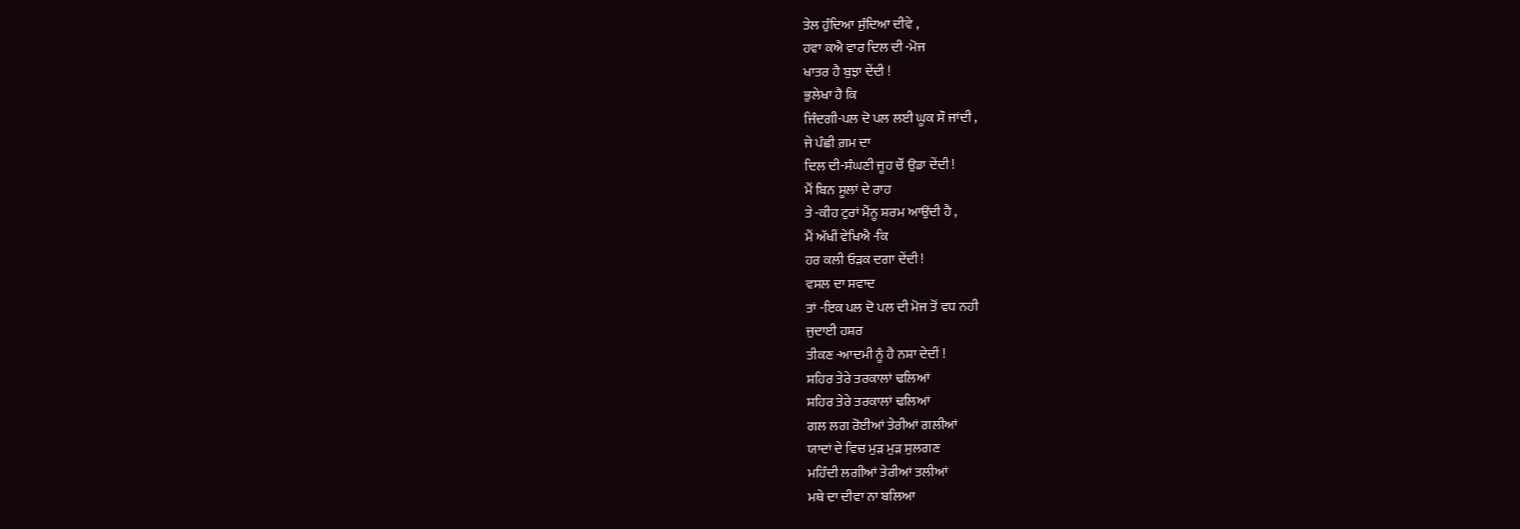ਤੇਲ ਹੁੰਦਿਆ ਸੁੰਦਿਆ ਦੀਵੇ ,
ਹਵਾ ਕਐ ਵਾਰ ਦਿਲ ਦੀ -ਮੋਜ
ਖਾਤਰ ਹੈ ਬੁਝਾ ਦੇਂਦੀ !
ਭੁਲੇਖਾ ਹੈ ਕਿ
ਜਿੰਦਗੀ-ਪਲ ਦੋ ਪਲ ਲਈ ਘੂਕ ਸੌ ਜਾਂਦੀ ,
ਜੇ ਪੰਛੀ ਗ਼ਮ ਦਾ
ਦਿਲ ਦੀ-ਸੰਘਣੀ ਜੂਹ ਚੌਂ ਉਡਾ ਦੇਂਦੀ !
ਮੈਂ ਬਿਨ ਸੂਲਾਂ ਦੇ ਰਾਹ
ਤੇ -ਕੀਹ ਟੁਰਾਂ ਮੈਂਨੂ ਸ਼ਰਮ ਆਉਂਦੀ ਹੈ ,
ਮੈਂ ਅੱਖੀਂ ਵੇਖਿਐ -ਕਿ
ਹਰ ਕਲੀ ਓੜਕ ਦਗਾ ਦੇਂਦੀ !
ਵਸਲ ਦਾ ਸਵਾਦ
ਤਾਂ -ਇਕ ਪਲ ਦੋ ਪਲ ਦੀ ਮੋਜ ਤੋਂ ਵਧ ਨਹੀ
ਜੁਦਾਈ ਹਸ਼ਰ
ਤੀਕਣ -ਆਦਮੀ ਨੂੰ ਹੈ ਨਸ਼ਾ ਦੇਦੀਂ !
ਸ਼ਹਿਰ ਤੇਰੇ ਤਰਕਾਲਾਂ ਢਲਿਆਂ
ਸ਼ਹਿਰ ਤੇਰੇ ਤਰਕਾਲਾਂ ਢਲਿਆਂ
ਗਲ ਲਗ ਰੋਈਆਂ ਤੇਰੀਆਂ ਗਲੀਆਂ
ਯਾਦਾਂ ਦੇ ਵਿਚ ਮੁੜ ਮੁੜ ਸੁਲਗਣ
ਮਹਿੰਦੀ ਲਗੀਆਂ ਤੇਰੀਆਂ ਤਲੀਆਂ
ਮਥੇ ਦਾ ਦੀਵਾ ਨਾ ਬਲਿਆ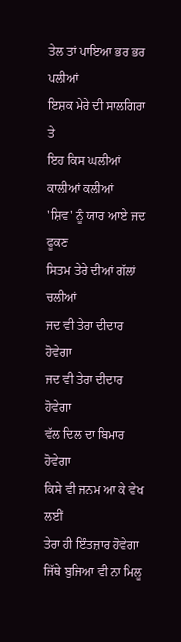ਤੇਲ ਤਾਂ ਪਾਇਆ ਭਰ ਭਰ ਪਲੀਆਂ
ਇਸ਼ਕ ਮੇਰੇ ਦੀ ਸਾਲਗਿਰਾ ਤੇ
ਇਹ ਕਿਸ ਘਲੀਆਂ ਕਾਲੀਆਂ ਕਲੀਆਂ
'ਸ਼ਿਵ' ਨੂੰ ਯਾਰ ਆਏ ਜਦ ਫੂਕਣ
ਸਿਤਮ ਤੇਰੇ ਦੀਆਂ ਗੱਲਾਂ ਚਲੀਆਂ
ਜਦ ਵੀ ਤੇਰਾ ਦੀਦਾਰ ਹੋਵੇਗਾ
ਜਦ ਵੀ ਤੇਰਾ ਦੀਦਾਰ ਹੋਵੇਗਾ
ਵੱਲ ਦਿਲ ਦਾ ਬਿਮਾਰ ਹੋਵੇਗਾ
ਕਿਸੇ ਵੀ ਜਨਮ ਆ ਕੇ ਵੇਖ ਲਈਂ
ਤੇਰਾ ਹੀ ਇੰਤਜ਼ਾਰ ਹੋਵੇਗਾ
ਜਿੱਥੇ ਬੁਜਿਆ ਵੀ ਨਾ ਮਿਲੂ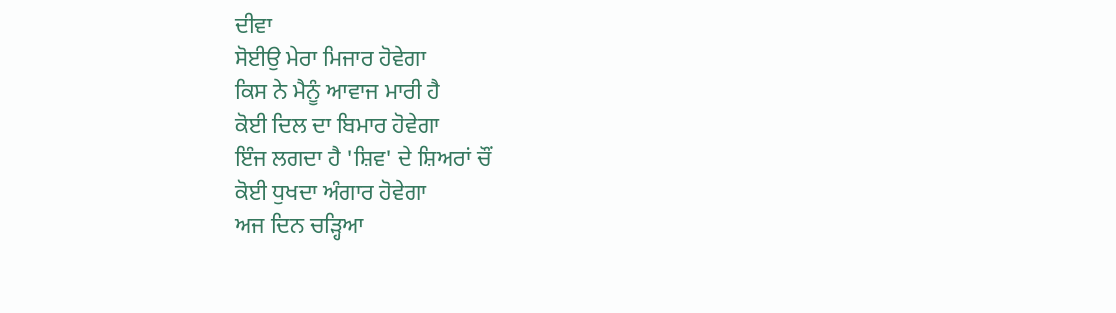ਦੀਵਾ
ਸੋਈਉ ਮੇਰਾ ਮਿਜਾਰ ਹੋਵੇਗਾ
ਕਿਸ ਨੇ ਮੈਨੂੰ ਆਵਾਜ ਮਾਰੀ ਹੈ
ਕੋਈ ਦਿਲ ਦਾ ਬਿਮਾਰ ਹੋਵੇਗਾ
ਇੰਜ ਲਗਦਾ ਹੈ 'ਸ਼ਿਵ' ਦੇ ਸ਼ਿਅਰਾਂ ਚੌਂ
ਕੋਈ ਧੁਖਦਾ ਅੰਗਾਰ ਹੋਵੇਗਾ
ਅਜ ਦਿਨ ਚੜ੍ਹਿਆ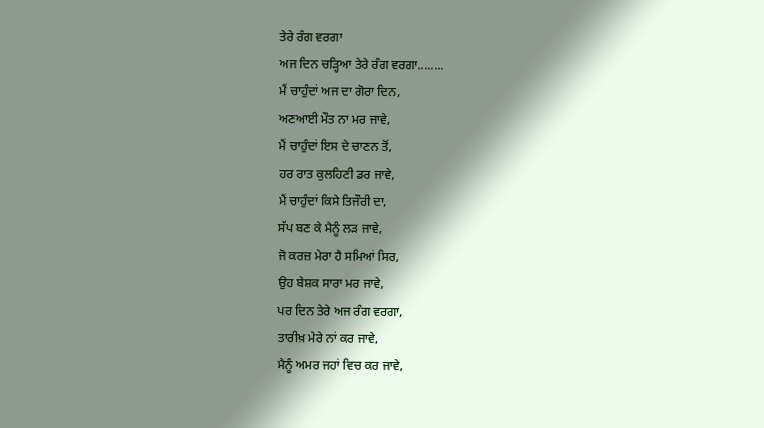ਤੇਰੇ ਰੰਗ ਵਰਗਾ
ਅਜ ਦਿਨ ਚੜ੍ਹਿਆ ਤੇਰੇ ਰੰਗ ਵਰਗਾ........
ਮੈਂ ਚਾਹੁੰਦਾਂ ਅਜ ਦਾ ਗੋਰਾ ਦਿਨ,
ਅਣਆਈ ਮੌਤ ਨਾ ਮਰ ਜਾਵੇ,
ਮੈਂ ਚਾਹੁੰਦਾਂ ਇਸ ਦੇ ਚਾਣਨ ਤੋਂ,
ਹਰ ਰਾਤ ਕੁਲਹਿਣੀ ਡਰ ਜਾਵੇ,
ਮੈਂ ਚਾਹੁੰਦਾਂ ਕਿਸੇ ਤਿਜੌਰੀ ਦਾ,
ਸੱਪ ਬਣ ਕੇ ਮੈਨੂੰ ਲੜ ਜਾਵੇ,
ਜੋ ਕਰਜ਼ ਮੇਰਾ ਹੈ ਸਮਿਆਂ ਸਿਰ,
ਉਹ ਬੇਸ਼ਕ ਸਾਰਾ ਮਰ ਜਾਵੇ,
ਪਰ ਦਿਨ ਤੇਰੇ ਅਜ ਰੰਗ ਵਰਗਾ,
ਤਾਰੀਖ਼ ਮੇਰੇ ਨਾਂ ਕਰ ਜਾਵੇ,
ਮੈਨੂੰ ਅਮਰ ਜਹਾਂ ਵਿਚ ਕਰ ਜਾਵੇ,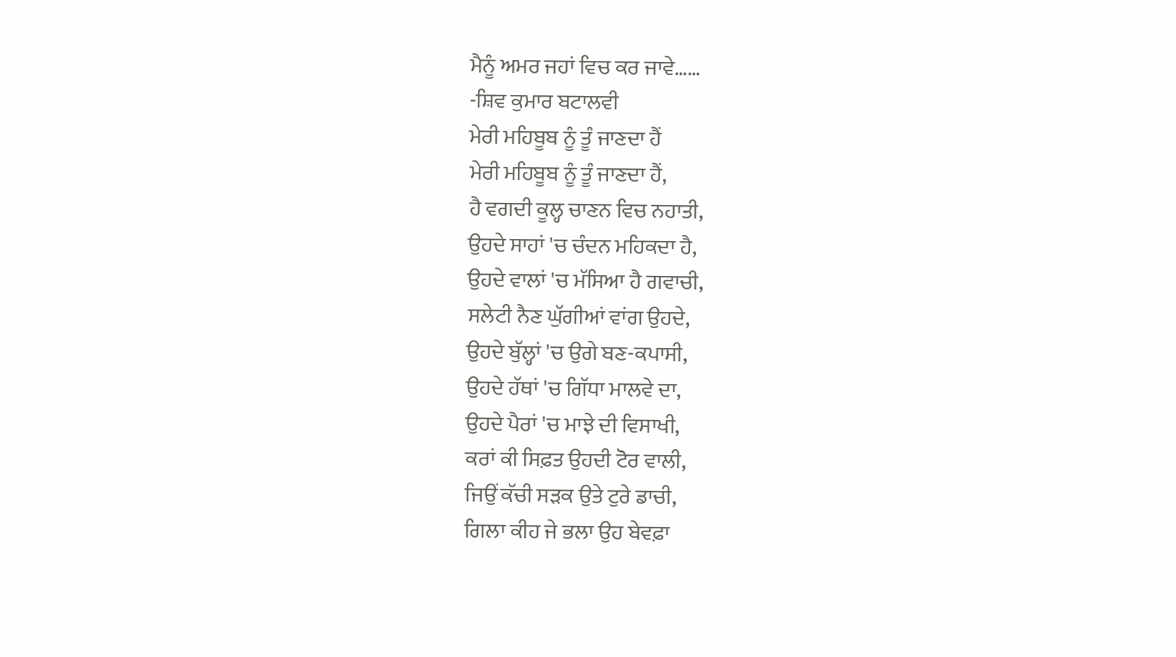ਮੈਨੂੰ ਅਮਰ ਜਹਾਂ ਵਿਚ ਕਰ ਜਾਵੇ……
-ਸ਼ਿਵ ਕੁਮਾਰ ਬਟਾਲਵੀ
ਮੇਰੀ ਮਹਿਬੂਬ ਨੂੰ ਤੂੰ ਜਾਣਦਾ ਹੈਂ
ਮੇਰੀ ਮਹਿਬੂਬ ਨੂੰ ਤੂੰ ਜਾਣਦਾ ਹੈਂ,
ਹੈ ਵਗਦੀ ਕੂਲ੍ਹ ਚਾਣਨ ਵਿਚ ਨਹਾਤੀ,
ਉਹਦੇ ਸਾਹਾਂ 'ਚ ਚੰਦਨ ਮਹਿਕਦਾ ਹੈ,
ਉਹਦੇ ਵਾਲਾਂ 'ਚ ਮੱਸਿਆ ਹੈ ਗਵਾਚੀ,
ਸਲੇਟੀ ਨੈਣ ਘੁੱਗੀਆਂ ਵਾਂਗ ਉਹਦੇ,
ਉਹਦੇ ਬੁੱਲ੍ਹਾਂ 'ਚ ਉਗੇ ਬਣ-ਕਪਾਸੀ,
ਉਹਦੇ ਹੱਥਾਂ 'ਚ ਗਿੱਧਾ ਮਾਲਵੇ ਦਾ,
ਉਹਦੇ ਪੈਰਾਂ 'ਚ ਮਾਝੇ ਦੀ ਵਿਸਾਖੀ,
ਕਰਾਂ ਕੀ ਸਿਫ਼ਤ ਉਹਦੀ ਟੋਰ ਵਾਲੀ,
ਜਿਉਂ ਕੱਚੀ ਸੜਕ ਉਤੇ ਟੁਰੇ ਡਾਚੀ,
ਗਿਲਾ ਕੀਹ ਜੇ ਭਲਾ ਉਹ ਬੇਵਫ਼ਾ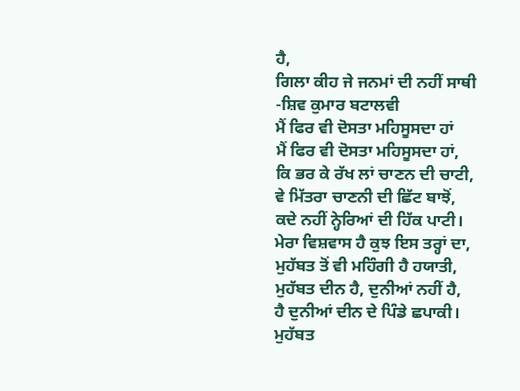ਹੈ,
ਗਿਲਾ ਕੀਹ ਜੇ ਜਨਮਾਂ ਦੀ ਨਹੀਂ ਸਾਥੀ
-ਸ਼ਿਵ ਕੁਮਾਰ ਬਟਾਲਵੀ
ਮੈਂ ਫਿਰ ਵੀ ਦੋਸਤਾ ਮਹਿਸੂਸਦਾ ਹਾਂ
ਮੈਂ ਫਿਰ ਵੀ ਦੋਸਤਾ ਮਹਿਸੂਸਦਾ ਹਾਂ,
ਕਿ ਭਰ ਕੇ ਰੱਖ ਲਾਂ ਚਾਣਨ ਦੀ ਚਾਟੀ,
ਵੇ ਮਿੱਤਰਾ ਚਾਣਨੀ ਦੀ ਛਿੱਟ ਬਾਝੋਂ,
ਕਦੇ ਨਹੀਂ ਨ੍ਹੇਰਿਆਂ ਦੀ ਹਿੱਕ ਪਾਟੀ।
ਮੇਰਾ ਵਿਸ਼ਵਾਸ ਹੈ ਕੁਝ ਇਸ ਤਰ੍ਹਾਂ ਦਾ,
ਮੁਹੱਬਤ ਤੋਂ ਵੀ ਮਹਿੰਗੀ ਹੈ ਹਯਾਤੀ,
ਮੁਹੱਬਤ ਦੀਨ ਹੈ, ਦੁਨੀਆਂ ਨਹੀਂ ਹੈ,
ਹੈ ਦੁਨੀਆਂ ਦੀਨ ਦੇ ਪਿੰਡੇ ਛਪਾਕੀ।
ਮੁਹੱਬਤ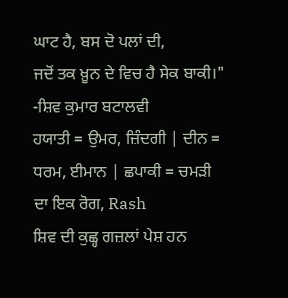ਘਾਟ ਹੈ, ਬਸ ਦੋ ਪਲਾਂ ਦੀ,
ਜਦੋਂ ਤਕ ਖ਼ੂਨ ਦੇ ਵਿਚ ਹੈ ਸੇਕ ਬਾਕੀ।"
-ਸ਼ਿਵ ਕੁਮਾਰ ਬਟਾਲਵੀ
ਹਯਾਤੀ = ਉਮਰ, ਜ਼ਿੰਦਗੀ | ਦੀਨ = ਧਰਮ, ਈਮਾਨ | ਛਪਾਕੀ = ਚਮੜੀ ਦਾ ਇਕ ਰੋਗ, Rash
ਸ਼ਿਵ ਦੀ ਕੁਛ੍ਹ ਗਜ਼ਲਾਂ ਪੇਸ਼ ਹਨ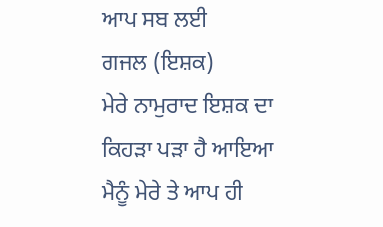ਆਪ ਸਬ ਲਈ
ਗਜਲ (ਇਸ਼ਕ)
ਮੇਰੇ ਨਾਮੁਰਾਦ ਇਸ਼ਕ ਦਾ
ਕਿਹੜਾ ਪੜਾ ਹੈ ਆਇਆ
ਮੈਨੂੰ ਮੇਰੇ ਤੇ ਆਪ ਹੀ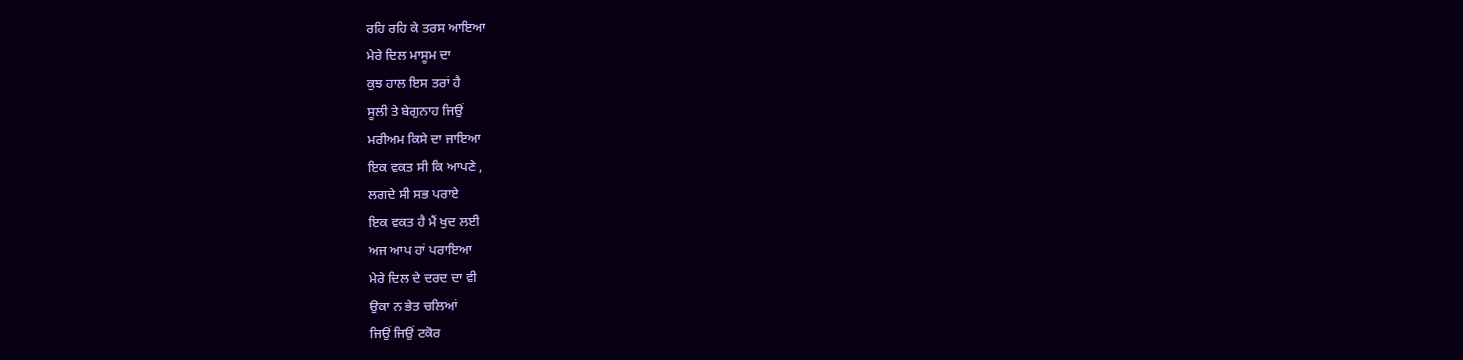ਰਹਿ ਰਹਿ ਕੇ ਤਰਸ ਆਇਆ
ਮੇਰੇ ਦਿਲ ਮਾਸੂਮ ਦਾ
ਕੁਝ ਹਾਲ ਇਸ ਤਰਾਂ ਹੈ
ਸੂਲੀ ਤੇ ਬੇਗੁਨਾਹ ਜਿਉਂ
ਮਰੀਅਮ ਕਿਸੇ ਦਾ ਜਾਇਆ
ਇਕ ਵਕਤ ਸੀ ਕਿ ਆਪਣੇ ,
ਲਗਦੇ ਸੀ ਸਭ ਪਰਾਏ
ਇਕ ਵਕਤ ਹੈ ਮੈਂ ਖੁਦ ਲਈ
ਅਜ ਆਪ ਹਾਂ ਪਰਾਇਆ
ਮੇਰੇ ਦਿਲ ਦੇ ਦਰਦ ਦਾ ਵੀ
ਉਕਾ ਨ ਭੇਤ ਚਲਿਆਂ
ਜਿਉਂ ਜਿਉਂ ਟਕੋਰ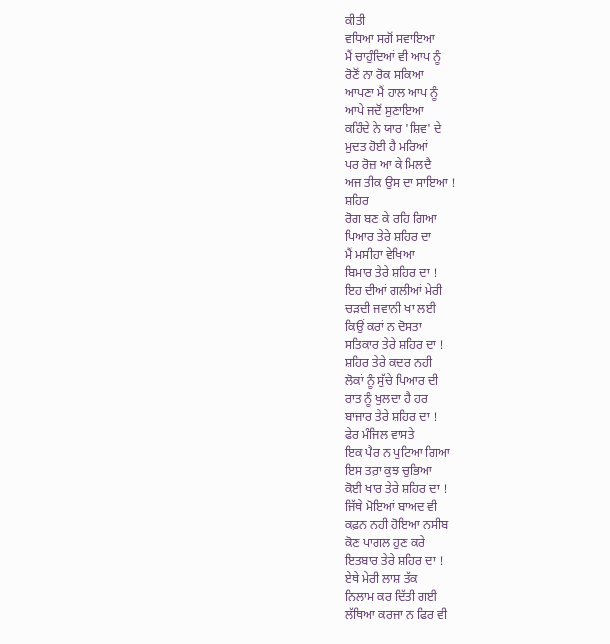ਕੀਤੀ
ਵਧਿਆ ਸਗੋਂ ਸਵਾਇਆ
ਮੈਂ ਚਾਹੁੰਦਿਆਂ ਵੀ ਆਪ ਨੂੰ
ਰੋਣੋਂ ਨਾ ਰੋਕ ਸਕਿਆ
ਆਪਣਾ ਮੈਂ ਹਾਲ ਆਪ ਨੂੰ
ਆਪੇ ਜਦੋਂ ਸੁਣਾਇਆ
ਕਹਿੰਦੇ ਨੇ ਯਾਰ 'ਸ਼ਿਵ' ਦੇ
ਮੁਦਤ ਹੋਈ ਹੈ ਮਰਿਆਂ
ਪਰ ਰੋਜ਼ ਆ ਕੇ ਮਿਲਦੈ
ਅਜ ਤੀਕ ਉਸ ਦਾ ਸਾਇਆ !
ਸ਼ਹਿਰ
ਰੋਗ ਬਣ ਕੇ ਰਹਿ ਗਿਆ
ਪਿਆਰ ਤੇਰੇ ਸ਼ਹਿਰ ਦਾ
ਮੈਂ ਮਸੀਹਾ ਵੇਖਿਆ
ਬਿਮਾਰ ਤੇਰੇ ਸ਼ਹਿਰ ਦਾ !
ਇਹ ਦੀਆਂ ਗਲੀਆਂ ਮੇਰੀ
ਚੜਦੀ ਜਵਾਨੀ ਖਾ ਲਈ
ਕਿਉਂ ਕਰਾਂ ਨ ਦੋਸਤਾ
ਸਤਿਕਾਰ ਤੇਰੇ ਸ਼ਹਿਰ ਦਾ !
ਸ਼ਹਿਰ ਤੇਰੇ ਕਦਰ ਨਹੀ
ਲੋਕਾਂ ਨੂੰ ਸੁੱਚੇ ਪਿਆਰ ਦੀ
ਰਾਤ ਨੂੰ ਖੁਲਦਾ ਹੈ ਹਰ
ਬਾਜਾਰ ਤੇਰੇ ਸ਼ਹਿਰ ਦਾ !
ਫੇਰ ਮੰਜਿਲ ਵਾਸਤੇ
ਇਕ ਪੈਰ ਨ ਪੁਟਿਆ ਗਿਆ
ਇਸ ਤਰ਼ਾ ਕੁਝ ਚੁਭਿਆ
ਕੋਈ ਖਾਰ ਤੇਰੇ ਸ਼ਹਿਰ ਦਾ !
ਜਿੱਥੇ ਮੋਇਆਂ ਬਾਅਦ ਵੀ
ਕਫ਼ਨ ਨਹੀ ਹੋਇਆ ਨਸੀਬ
ਕੋਣ ਪਾਗਲ ਹੁਣ ਕਰੇ
ਇਤਬਾਰ ਤੇਰੇ ਸ਼ਹਿਰ ਦਾ !
ਏਥੇ ਮੇਰੀ ਲਾਸ਼ ਤੱਕ
ਨਿਲਾਮ ਕਰ ਦਿੱਤੀ ਗਈ
ਲੱਥਿਆ ਕਰਜਾ ਨ ਫਿਰ ਵੀ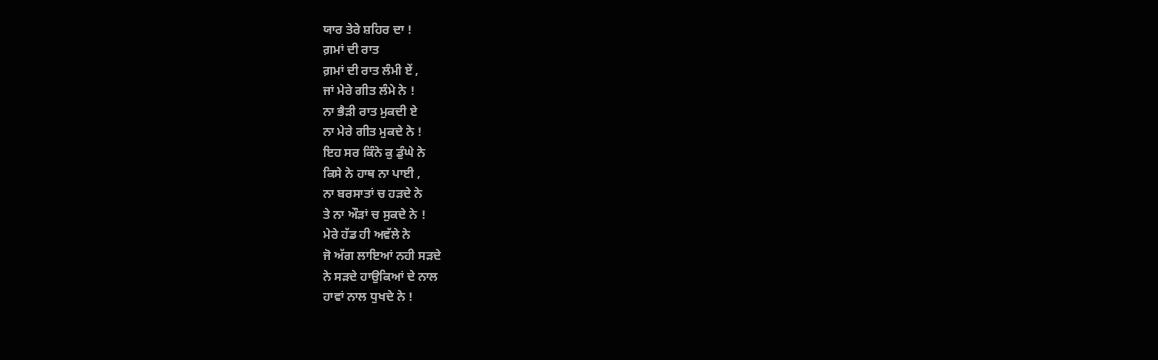ਯਾਰ ਤੇਰੇ ਸ਼ਹਿਰ ਦਾ !
ਗ਼ਮਾਂ ਦੀ ਰਾਤ
ਗ਼ਮਾਂ ਦੀ ਰਾਤ ਲੰਮੀ ਏਂ ,
ਜਾਂ ਮੇਰੇ ਗੀਤ ਲੰਮੇ ਨੇ !
ਨਾ ਭੈੜੀ ਰਾਤ ਮੁਕਦੀ ਏ
ਨਾ ਮੇਰੇ ਗੀਤ ਮੁਕਦੇ ਨੇ !
ਇਹ ਸਰ ਕਿੰਨੇ ਕੁ ਡੁੰਘੇ ਨੇ
ਕਿਸੇ ਨੇ ਹਾਥ ਨਾ ਪਾਈ ,
ਨਾ ਬਰਸਾਤਾਂ ਚ ਹੜਦੇ ਨੇ
ਤੇ ਨਾ ਔੜਾਂ ਚ ਸੁਕਦੇ ਨੇ !
ਮੇਰੇ ਹੱਡ ਹੀ ਅਵੱਲੇ ਨੇ
ਜੋ ਅੱਗ ਲਾਇਆਂ ਨਹੀ ਸੜਦੇ
ਨੇ ਸੜਦੇ ਹਾਉਕਿਆਂ ਦੇ ਨਾਲ
ਹਾਵਾਂ ਨਾਲ ਧੁਖਦੇ ਨੇ !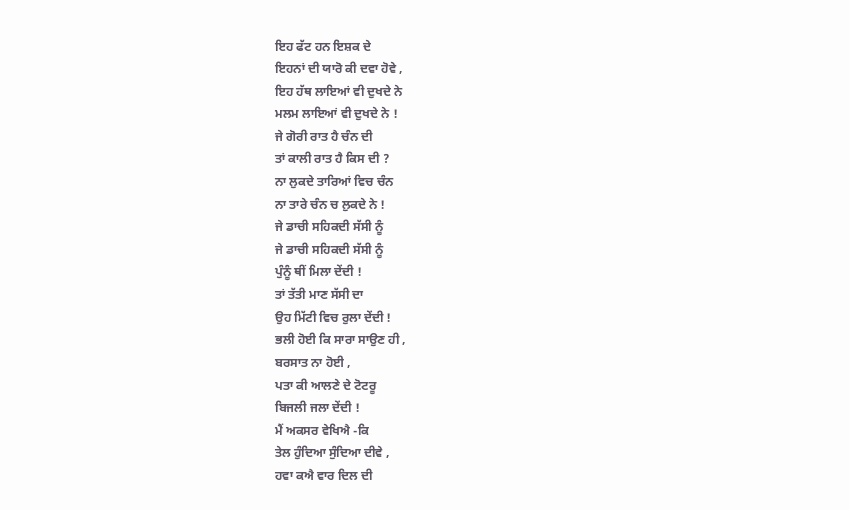ਇਹ ਫੱਟ ਹਨ ਇਸ਼ਕ ਦੇ
ਇਹਨਾਂ ਦੀ ਯਾਰੋ ਕੀ ਦਵਾ ਹੋਵੇ ,
ਇਹ ਹੱਥ ਲਾਇਆਂ ਵੀ ਦੁਖਦੇ ਨੇ
ਮਲਮ ਲਾਇਆਂ ਵੀ ਦੁਖਦੇ ਨੇ !
ਜੇ ਗੋਰੀ ਰਾਤ ਹੈ ਚੰਨ ਦੀ
ਤਾਂ ਕਾਲੀ ਰਾਤ ਹੈ ਕਿਸ ਦੀ ?
ਨਾ ਲੁਕਦੇ ਤਾਰਿਆਂ ਵਿਚ ਚੰਨ
ਨਾ ਤਾਰੇ ਚੰਨ ਚ ਲੁਕਦੇ ਨੇ !
ਜੇ ਡਾਚੀ ਸਹਿਕਦੀ ਸੱਸੀ ਨੂੰ
ਜੇ ਡਾਚੀ ਸਹਿਕਦੀ ਸੱਸੀ ਨੂੰ
ਪੁੰਨੂੰ ਥੀਂ ਮਿਲਾ ਦੇਂਦੀ !
ਤਾਂ ਤੱਤੀ ਮਾਣ ਸੱਸੀ ਦਾ
ਉਹ ਮਿੱਟੀ ਵਿਚ ਰੁਲਾ ਦੇਂਦੀ !
ਭਲੀ ਹੋਈ ਕਿ ਸਾਰਾ ਸਾਉਣ ਹੀ ,
ਬਰਸਾਤ ਨਾ ਹੋਈ ,
ਪਤਾ ਕੀ ਆਲਣੇ ਦੇ ਟੋਟਰੂ
ਬਿਜਲੀ ਜਲਾ ਦੇਂਦੀ !
ਮੈਂ ਅਕਸਰ ਵੇਖਿਐ -ਕਿ
ਤੇਲ ਹੁੰਦਿਆ ਸੁੰਦਿਆ ਦੀਵੇ ,
ਹਵਾ ਕਐ ਵਾਰ ਦਿਲ ਦੀ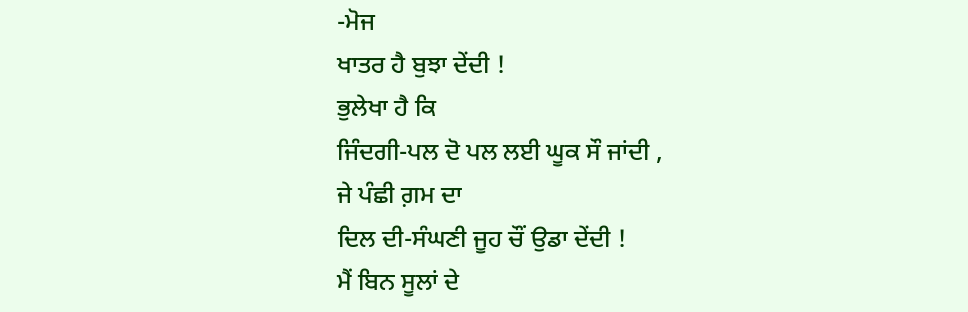-ਮੋਜ
ਖਾਤਰ ਹੈ ਬੁਝਾ ਦੇਂਦੀ !
ਭੁਲੇਖਾ ਹੈ ਕਿ
ਜਿੰਦਗੀ-ਪਲ ਦੋ ਪਲ ਲਈ ਘੂਕ ਸੌ ਜਾਂਦੀ ,
ਜੇ ਪੰਛੀ ਗ਼ਮ ਦਾ
ਦਿਲ ਦੀ-ਸੰਘਣੀ ਜੂਹ ਚੌਂ ਉਡਾ ਦੇਂਦੀ !
ਮੈਂ ਬਿਨ ਸੂਲਾਂ ਦੇ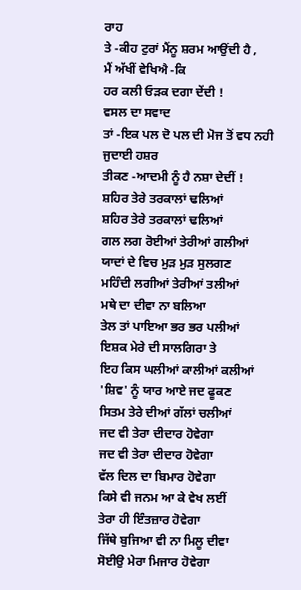ਰਾਹ
ਤੇ -ਕੀਹ ਟੁਰਾਂ ਮੈਂਨੂ ਸ਼ਰਮ ਆਉਂਦੀ ਹੈ ,
ਮੈਂ ਅੱਖੀਂ ਵੇਖਿਐ -ਕਿ
ਹਰ ਕਲੀ ਓੜਕ ਦਗਾ ਦੇਂਦੀ !
ਵਸਲ ਦਾ ਸਵਾਦ
ਤਾਂ -ਇਕ ਪਲ ਦੋ ਪਲ ਦੀ ਮੋਜ ਤੋਂ ਵਧ ਨਹੀ
ਜੁਦਾਈ ਹਸ਼ਰ
ਤੀਕਣ -ਆਦਮੀ ਨੂੰ ਹੈ ਨਸ਼ਾ ਦੇਦੀਂ !
ਸ਼ਹਿਰ ਤੇਰੇ ਤਰਕਾਲਾਂ ਢਲਿਆਂ
ਸ਼ਹਿਰ ਤੇਰੇ ਤਰਕਾਲਾਂ ਢਲਿਆਂ
ਗਲ ਲਗ ਰੋਈਆਂ ਤੇਰੀਆਂ ਗਲੀਆਂ
ਯਾਦਾਂ ਦੇ ਵਿਚ ਮੁੜ ਮੁੜ ਸੁਲਗਣ
ਮਹਿੰਦੀ ਲਗੀਆਂ ਤੇਰੀਆਂ ਤਲੀਆਂ
ਮਥੇ ਦਾ ਦੀਵਾ ਨਾ ਬਲਿਆ
ਤੇਲ ਤਾਂ ਪਾਇਆ ਭਰ ਭਰ ਪਲੀਆਂ
ਇਸ਼ਕ ਮੇਰੇ ਦੀ ਸਾਲਗਿਰਾ ਤੇ
ਇਹ ਕਿਸ ਘਲੀਆਂ ਕਾਲੀਆਂ ਕਲੀਆਂ
'ਸ਼ਿਵ' ਨੂੰ ਯਾਰ ਆਏ ਜਦ ਫੂਕਣ
ਸਿਤਮ ਤੇਰੇ ਦੀਆਂ ਗੱਲਾਂ ਚਲੀਆਂ
ਜਦ ਵੀ ਤੇਰਾ ਦੀਦਾਰ ਹੋਵੇਗਾ
ਜਦ ਵੀ ਤੇਰਾ ਦੀਦਾਰ ਹੋਵੇਗਾ
ਵੱਲ ਦਿਲ ਦਾ ਬਿਮਾਰ ਹੋਵੇਗਾ
ਕਿਸੇ ਵੀ ਜਨਮ ਆ ਕੇ ਵੇਖ ਲਈਂ
ਤੇਰਾ ਹੀ ਇੰਤਜ਼ਾਰ ਹੋਵੇਗਾ
ਜਿੱਥੇ ਬੁਜਿਆ ਵੀ ਨਾ ਮਿਲੂ ਦੀਵਾ
ਸੋਈਉ ਮੇਰਾ ਮਿਜਾਰ ਹੋਵੇਗਾ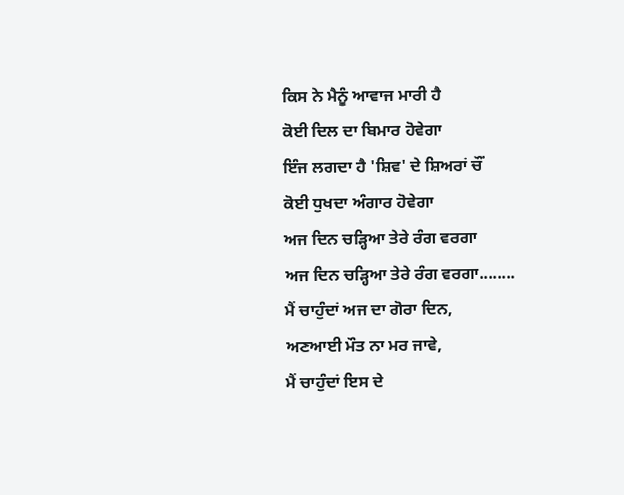ਕਿਸ ਨੇ ਮੈਨੂੰ ਆਵਾਜ ਮਾਰੀ ਹੈ
ਕੋਈ ਦਿਲ ਦਾ ਬਿਮਾਰ ਹੋਵੇਗਾ
ਇੰਜ ਲਗਦਾ ਹੈ 'ਸ਼ਿਵ' ਦੇ ਸ਼ਿਅਰਾਂ ਚੌਂ
ਕੋਈ ਧੁਖਦਾ ਅੰਗਾਰ ਹੋਵੇਗਾ
ਅਜ ਦਿਨ ਚੜ੍ਹਿਆ ਤੇਰੇ ਰੰਗ ਵਰਗਾ
ਅਜ ਦਿਨ ਚੜ੍ਹਿਆ ਤੇਰੇ ਰੰਗ ਵਰਗਾ........
ਮੈਂ ਚਾਹੁੰਦਾਂ ਅਜ ਦਾ ਗੋਰਾ ਦਿਨ,
ਅਣਆਈ ਮੌਤ ਨਾ ਮਰ ਜਾਵੇ,
ਮੈਂ ਚਾਹੁੰਦਾਂ ਇਸ ਦੇ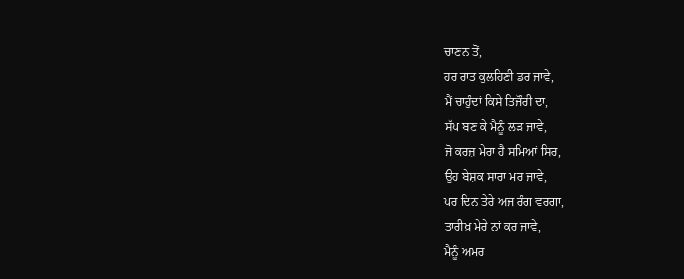ਚਾਣਨ ਤੋਂ,
ਹਰ ਰਾਤ ਕੁਲਹਿਣੀ ਡਰ ਜਾਵੇ,
ਮੈਂ ਚਾਹੁੰਦਾਂ ਕਿਸੇ ਤਿਜੌਰੀ ਦਾ,
ਸੱਪ ਬਣ ਕੇ ਮੈਨੂੰ ਲੜ ਜਾਵੇ,
ਜੋ ਕਰਜ਼ ਮੇਰਾ ਹੈ ਸਮਿਆਂ ਸਿਰ,
ਉਹ ਬੇਸ਼ਕ ਸਾਰਾ ਮਰ ਜਾਵੇ,
ਪਰ ਦਿਨ ਤੇਰੇ ਅਜ ਰੰਗ ਵਰਗਾ,
ਤਾਰੀਖ਼ ਮੇਰੇ ਨਾਂ ਕਰ ਜਾਵੇ,
ਮੈਨੂੰ ਅਮਰ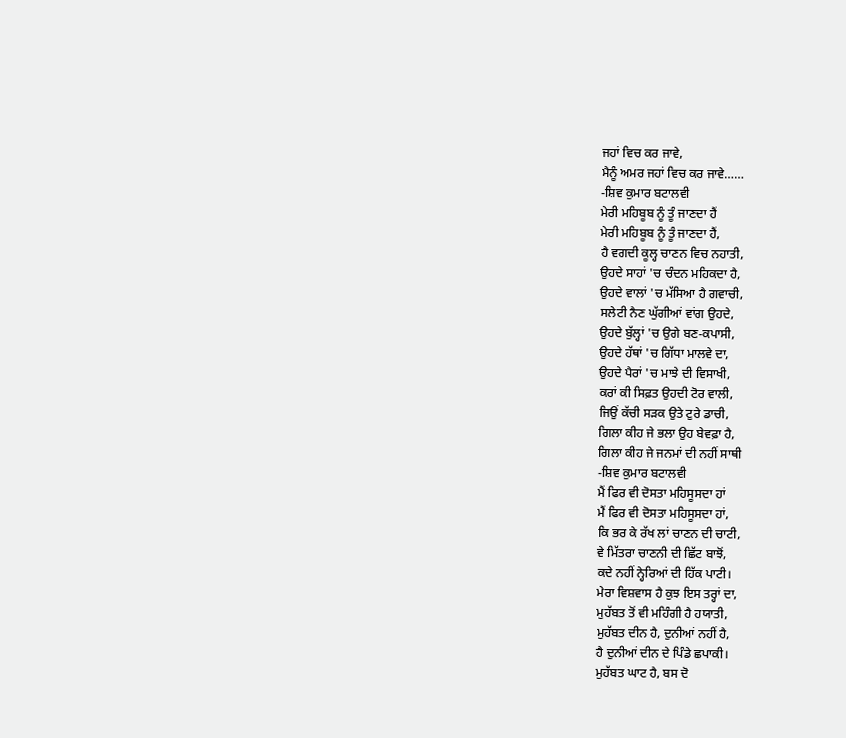ਜਹਾਂ ਵਿਚ ਕਰ ਜਾਵੇ,
ਮੈਨੂੰ ਅਮਰ ਜਹਾਂ ਵਿਚ ਕਰ ਜਾਵੇ……
-ਸ਼ਿਵ ਕੁਮਾਰ ਬਟਾਲਵੀ
ਮੇਰੀ ਮਹਿਬੂਬ ਨੂੰ ਤੂੰ ਜਾਣਦਾ ਹੈਂ
ਮੇਰੀ ਮਹਿਬੂਬ ਨੂੰ ਤੂੰ ਜਾਣਦਾ ਹੈਂ,
ਹੈ ਵਗਦੀ ਕੂਲ੍ਹ ਚਾਣਨ ਵਿਚ ਨਹਾਤੀ,
ਉਹਦੇ ਸਾਹਾਂ 'ਚ ਚੰਦਨ ਮਹਿਕਦਾ ਹੈ,
ਉਹਦੇ ਵਾਲਾਂ 'ਚ ਮੱਸਿਆ ਹੈ ਗਵਾਚੀ,
ਸਲੇਟੀ ਨੈਣ ਘੁੱਗੀਆਂ ਵਾਂਗ ਉਹਦੇ,
ਉਹਦੇ ਬੁੱਲ੍ਹਾਂ 'ਚ ਉਗੇ ਬਣ-ਕਪਾਸੀ,
ਉਹਦੇ ਹੱਥਾਂ 'ਚ ਗਿੱਧਾ ਮਾਲਵੇ ਦਾ,
ਉਹਦੇ ਪੈਰਾਂ 'ਚ ਮਾਝੇ ਦੀ ਵਿਸਾਖੀ,
ਕਰਾਂ ਕੀ ਸਿਫ਼ਤ ਉਹਦੀ ਟੋਰ ਵਾਲੀ,
ਜਿਉਂ ਕੱਚੀ ਸੜਕ ਉਤੇ ਟੁਰੇ ਡਾਚੀ,
ਗਿਲਾ ਕੀਹ ਜੇ ਭਲਾ ਉਹ ਬੇਵਫ਼ਾ ਹੈ,
ਗਿਲਾ ਕੀਹ ਜੇ ਜਨਮਾਂ ਦੀ ਨਹੀਂ ਸਾਥੀ
-ਸ਼ਿਵ ਕੁਮਾਰ ਬਟਾਲਵੀ
ਮੈਂ ਫਿਰ ਵੀ ਦੋਸਤਾ ਮਹਿਸੂਸਦਾ ਹਾਂ
ਮੈਂ ਫਿਰ ਵੀ ਦੋਸਤਾ ਮਹਿਸੂਸਦਾ ਹਾਂ,
ਕਿ ਭਰ ਕੇ ਰੱਖ ਲਾਂ ਚਾਣਨ ਦੀ ਚਾਟੀ,
ਵੇ ਮਿੱਤਰਾ ਚਾਣਨੀ ਦੀ ਛਿੱਟ ਬਾਝੋਂ,
ਕਦੇ ਨਹੀਂ ਨ੍ਹੇਰਿਆਂ ਦੀ ਹਿੱਕ ਪਾਟੀ।
ਮੇਰਾ ਵਿਸ਼ਵਾਸ ਹੈ ਕੁਝ ਇਸ ਤਰ੍ਹਾਂ ਦਾ,
ਮੁਹੱਬਤ ਤੋਂ ਵੀ ਮਹਿੰਗੀ ਹੈ ਹਯਾਤੀ,
ਮੁਹੱਬਤ ਦੀਨ ਹੈ, ਦੁਨੀਆਂ ਨਹੀਂ ਹੈ,
ਹੈ ਦੁਨੀਆਂ ਦੀਨ ਦੇ ਪਿੰਡੇ ਛਪਾਕੀ।
ਮੁਹੱਬਤ ਘਾਟ ਹੈ, ਬਸ ਦੋ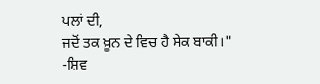ਪਲਾਂ ਦੀ,
ਜਦੋਂ ਤਕ ਖ਼ੂਨ ਦੇ ਵਿਚ ਹੈ ਸੇਕ ਬਾਕੀ।"
-ਸ਼ਿਵ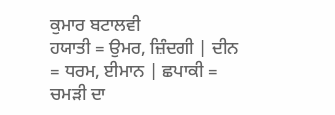ਕੁਮਾਰ ਬਟਾਲਵੀ
ਹਯਾਤੀ = ਉਮਰ, ਜ਼ਿੰਦਗੀ | ਦੀਨ = ਧਰਮ, ਈਮਾਨ | ਛਪਾਕੀ = ਚਮੜੀ ਦਾ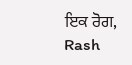ਇਕ ਰੋਗ, Rash